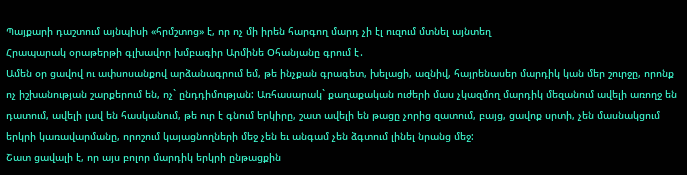Պայքարի դաշտում այնպիսի «հրմշտոց» է, որ ոչ մի իրեն հարգող մարդ չի էլ ուզում մտնել այնտեղ
Հրապարակ օրաթերթի գլխավոր խմբագիր Արմինե Օհանյանը գրում է․
Ամեն օր ցավով ու ափսոսանքով արձանագրում եմ, թե ինչքան գրագետ, խելացի, ազնիվ, հայրենասեր մարդիկ կան մեր շուրջը, որոնք ոչ իշխանության շարքերում են, ոչ` ընդդիմության: Առհասարակ` քաղաքական ուժերի մաս չկազմող մարդիկ մեզանում ավելի առողջ են դատում, ավելի լավ են հասկանում, թե ուր է գնում երկիրը, շատ ավելի են թացը չորից զատում, բայց, ցավոք սրտի, չեն մասնակցում երկրի կառավարմանը, որոշում կայացնողների մեջ չեն եւ անգամ չեն ձգտում լինել նրանց մեջ:
Շատ ցավալի է, որ այս բոլոր մարդիկ երկրի ընթացքին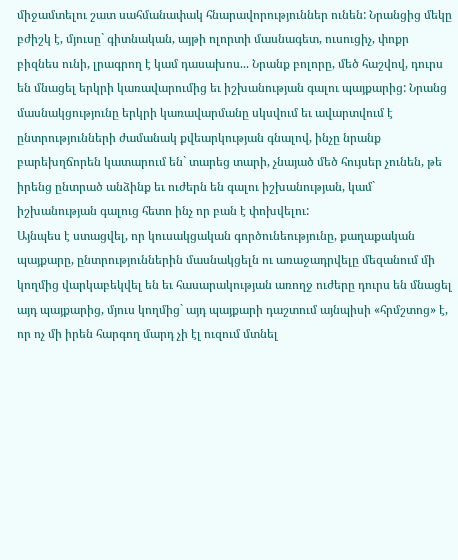միջամտելու շատ սահմանափակ հնարավորություններ ունեն: Նրանցից մեկը բժիշկ է, մյուսը` գիտնական, այթի ոլորտի մասնագետ, ուսուցիչ, փոքր բիզնես ունի, լրագրող է կամ դասախոս... Նրանք բոլորը, մեծ հաշվով, դուրս են մնացել երկրի կառավարումից եւ իշխանության գալու պայքարից: Նրանց մասնակցությունը երկրի կառավարմանը սկսվում եւ ավարտվում է ընտրությունների ժամանակ քվեարկության գնալով, ինչը նրանք բարեխղճորեն կատարում են` տարեց տարի, չնայած մեծ հույսեր չունեն, թե իրենց ընտրած անձինք եւ ուժերն են գալու իշխանության, կամ` իշխանության գալուց հետո ինչ որ բան է փոխվելու:
Այնպես է ստացվել, որ կուսակցական գործունեությունը, քաղաքական պայքարը, ընտրություններին մասնակցելն ու առաջադրվելը մեզանում մի կողմից վարկաբեկվել են եւ հասարակության առողջ ուժերը դուրս են մնացել այդ պայքարից, մյուս կողմից` այդ պայքարի դաշտում այնպիսի «հրմշտոց» է, որ ոչ մի իրեն հարգող մարդ չի էլ ուզում մտնել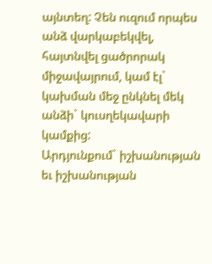այնտեղ: Չեն ուզում որպես անձ վարկաբեկվել, հայտնվել ցածրորակ միջավայրում, կամ էլ` կախման մեջ ընկնել մեկ անձի` կուսղեկավարի կամքից:
Արդյունքում` իշխանության եւ իշխանության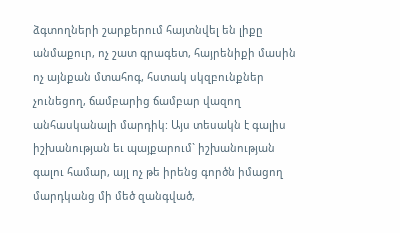ձգտողների շարքերում հայտնվել են լիքը անմաքուր, ոչ շատ գրագետ, հայրենիքի մասին ոչ այնքան մտահոգ, հստակ սկզբունքներ չունեցող, ճամբարից ճամբար վազող անհասկանալի մարդիկ: Այս տեսակն է գալիս իշխանության եւ պայքարում` իշխանության գալու համար, այլ ոչ թե իրենց գործն իմացող մարդկանց մի մեծ զանգված,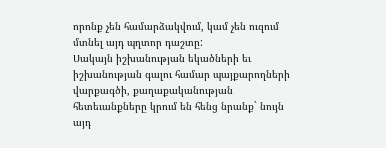որոնք չեն համարձակվում, կամ չեն ուզում մտնել այդ պղտոր դաշտը:
Սակայն իշխանության եկածների եւ իշխանության գալու համար պայքարողների վարքագծի, քաղաքականության հետեւանքները կրում են հենց նրանք` նույն այդ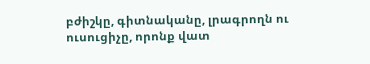բժիշկը, գիտնականը, լրագրողն ու ուսուցիչը, որոնք վատ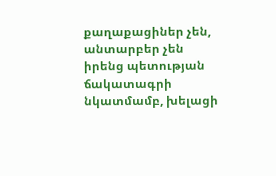քաղաքացիներ չեն, անտարբեր չեն իրենց պետության ճակատագրի նկատմամբ, խելացի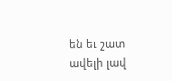են եւ շատ ավելի լավ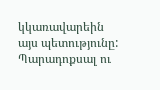կկառավարեին այս պետությունը:
Պարադոքսալ ու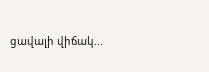ցավալի վիճակ...